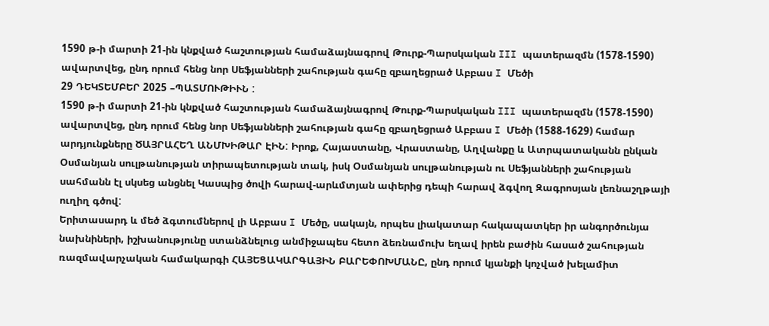1590 թ-ի մարտի 21-ին կնքված հաշտության համաձայնագրով Թուրք-Պարսկական III պատերազմն (1578-1590) ավարտվեց, ընդ որում հենց նոր Սեֆյանների շահության գահը զբաղեցրած Աբբաս I Մեծի
29 ԴԵԿՏԵՄԲԵՐ 2025 –ՊԱՏՄՈՒԹԻՒՆ :
1590 թ-ի մարտի 21-ին կնքված հաշտության համաձայնագրով Թուրք-Պարսկական III պատերազմն (1578-1590) ավարտվեց, ընդ որում հենց նոր Սեֆյանների շահության գահը զբաղեցրած Աբբաս I Մեծի (1588-1629) համար արդյունքները ԾԱՅՐԱՀԵՂ ԱՆՄԽԻԹԱՐ ԷԻՆ: Իրոք, Հայաստանը, Վրաստանը, Աղվանքը և Ատրպատականն ընկան Օսմանյան սուլթանության տիրապետության տակ, իսկ Օսմանյան սուլթանության ու Սեֆյանների շահության սահմանն էլ սկսեց անցնել Կասպից ծովի հարավ-արևմտյան ափերից դեպի հարավ ձգվող Զագրոսյան լեռնաշղթայի ուղիղ գծով:
Երիտասարդ և մեծ ձգտումներով լի Աբբաս I Մեծը, սակայն, որպես լիակատար հակապատկեր իր անգործունյա նախնիների, իշխանությունը ստանձնելուց անմիջապես հետո ձեռնամուխ եղավ իրեն բաժին հասած շահության ռազմավարչական համակարգի ՀԱՅԵՑԱԿԱՐԳԱՅԻՆ ԲԱՐԵՓՈԽՄԱՆԸ, ընդ որում կյանքի կոչված խելամիտ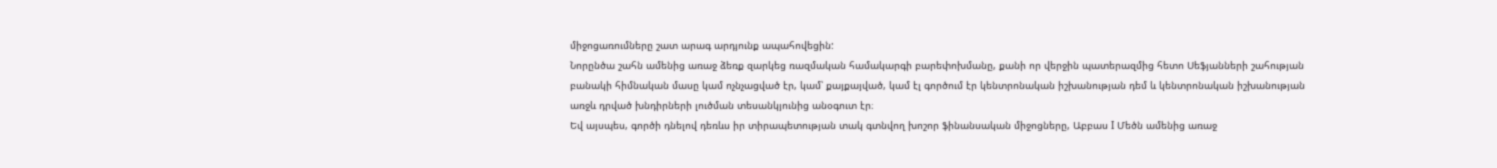միջոցառումները շատ արագ արդյունք ապահովեցին:
Նորընծա շահն ամենից առաջ ձեռք զարկեց ռազմական համակարգի բարեփոխմանը, քանի որ վերջին պատերազմից հետո Սեֆյանների շահության բանակի հիմնական մասը կամ ոչնչացված էր, կամ՝ քայքայված, կամ էլ գործում էր կենտրոնական իշխանության դեմ և կենտրոնական իշխանության առջև դրված խնդիրների լուծման տեսանկյունից անօգուտ էր։
Եվ այսպես, գործի դնելով դեռևս իր տիրապետության տակ գտնվող խոշոր ֆինանսական միջոցները, Աբբաս I Մեծն ամենից առաջ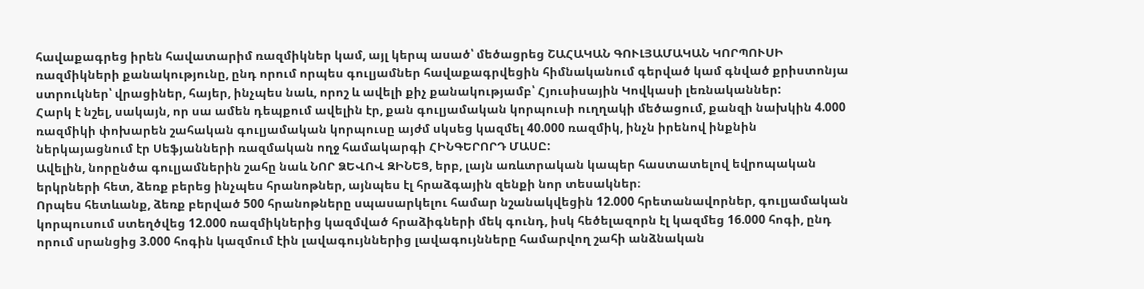հավաքագրեց իրեն հավատարիմ ռազմիկներ կամ, այլ կերպ ասած՝ մեծացրեց ՇԱՀԱԿԱՆ ԳՈՒԼՅԱՄԱԿԱՆ ԿՈՐՊՈՒՍԻ ռազմիկների քանակությունը, ընդ որում որպես գուլյամներ հավաքագրվեցին հիմնականում գերված կամ գնված քրիստոնյա ստրուկներ՝ վրացիներ, հայեր, ինչպես նաև, որոշ և ավելի քիչ քանակությամբ՝ Հյուսիսային Կովկասի լեռնականներ:
Հարկ է նշել, սակայն, որ սա ամեն դեպքում ավելին էր, քան գուլյամական կորպուսի ուղղակի մեծացում, քանզի նախկին 4.000 ռազմիկի փոխարեն շահական գուլյամական կորպուսը այժմ սկսեց կազմել 40.000 ռազմիկ, ինչն իրենով ինքնին ներկայացնում էր Սեֆյանների ռազմական ողջ համակարգի ՀԻՆԳԵՐՈՐԴ ՄԱՍԸ:
Ավելին, նորընծա գուլյամներին շահը նաև ՆՈՐ ՁԵՎՈՎ ԶԻՆԵՑ, երբ, լայն առևտրական կապեր հաստատելով եվրոպական երկրների հետ, ձեռք բերեց ինչպես հրանոթներ, այնպես էլ հրաձգային զենքի նոր տեսակներ։
Որպես հետևանք, ձեռք բերված 500 հրանոթները սպասարկելու համար նշանակվեցին 12.000 հրետանավորներ, գուլյամական կորպուսում ստեղծվեց 12.000 ռազմիկներից կազմված հրաձիգների մեկ գունդ, իսկ հեծելազորն էլ կազմեց 16.000 հոգի, ընդ որում սրանցից 3.000 հոգին կազմում էին լավագույններից լավագույնները համարվող շահի անձնական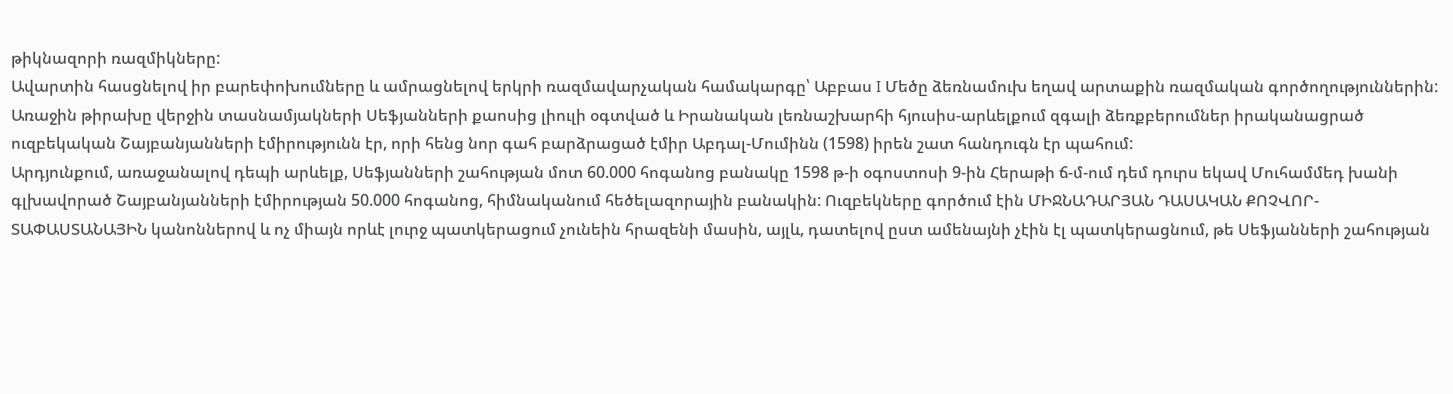թիկնազորի ռազմիկները:
Ավարտին հասցնելով իր բարեփոխումները և ամրացնելով երկրի ռազմավարչական համակարգը՝ Աբբաս I Մեծը ձեռնամուխ եղավ արտաքին ռազմական գործողություններին: Առաջին թիրախը վերջին տասնամյակների Սեֆյանների քաոսից լիուլի օգտված և Իրանական լեռնաշխարհի հյուսիս-արևելքում զգալի ձեռքբերումներ իրականացրած ուզբեկական Շայբանյանների էմիրությունն էր, որի հենց նոր գահ բարձրացած էմիր Աբդալ-Մումինն (1598) իրեն շատ հանդուգն էր պահում:
Արդյունքում, առաջանալով դեպի արևելք, Սեֆյանների շահության մոտ 60.000 հոգանոց բանակը 1598 թ-ի օգոստոսի 9-ին Հերաթի ճ-մ-ում դեմ դուրս եկավ Մուհամմեդ խանի գլխավորած Շայբանյանների էմիրության 50.000 հոգանոց, հիմնականում հեծելազորային բանակին: Ուզբեկները գործում էին ՄԻՋՆԱԴԱՐՅԱՆ ԴԱՍԱԿԱՆ ՔՈՉՎՈՐ-ՏԱՓԱՍՏԱՆԱՅԻՆ կանոններով և ոչ միայն որևէ լուրջ պատկերացում չունեին հրազենի մասին, այլև, դատելով ըստ ամենայնի չէին էլ պատկերացնում, թե Սեֆյանների շահության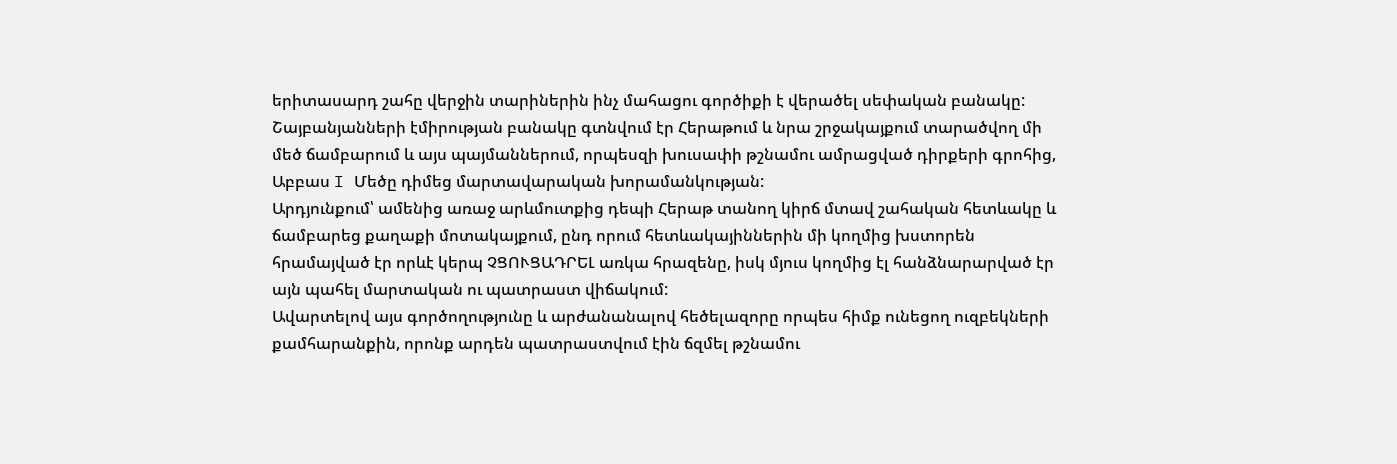երիտասարդ շահը վերջին տարիներին ինչ մահացու գործիքի է վերածել սեփական բանակը:
Շայբանյանների էմիրության բանակը գտնվում էր Հերաթում և նրա շրջակայքում տարածվող մի մեծ ճամբարում և այս պայմաններում, որպեսզի խուսափի թշնամու ամրացված դիրքերի գրոհից, Աբբաս I Մեծը դիմեց մարտավարական խորամանկության:
Արդյունքում՝ ամենից առաջ արևմուտքից դեպի Հերաթ տանող կիրճ մտավ շահական հետևակը և ճամբարեց քաղաքի մոտակայքում, ընդ որում հետևակայիններին մի կողմից խստորեն հրամայված էր որևէ կերպ ՉՑՈՒՑԱԴՐԵԼ առկա հրազենը, իսկ մյուս կողմից էլ հանձնարարված էր այն պահել մարտական ու պատրաստ վիճակում:
Ավարտելով այս գործողությունը և արժանանալով հեծելազորը որպես հիմք ունեցող ուզբեկների քամհարանքին, որոնք արդեն պատրաստվում էին ճզմել թշնամու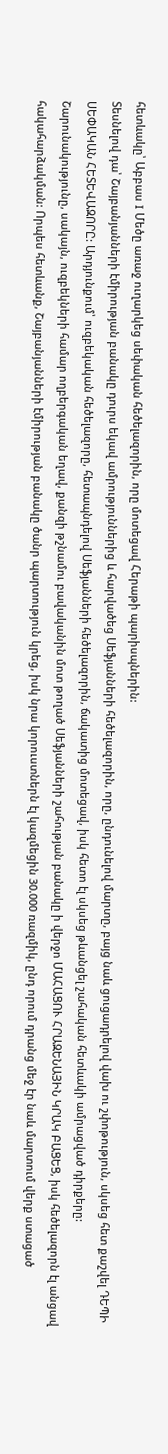հետևակը՝ Աբբաս I Մեծը առաջ ուղարկեց սեփական հեծելազորին, որը մոտեցավ Հերաթի պարիսպներին:
Տեսնելով դա՝ Շայբանյանների էմիրության բանակը դուրս եկավ ամրություններից և հարվածեց Սեֆյանների հեծելազորին, որը, ընդունելով մարտը, բայց նաև ցուցադրելով վախ ու շփոթություն, սկսեց հետ քաշվել ԴԵՊԻ ՍԵՓԱԿԱՆ ՀԵՏԵՎԱԶՈՐԸ: Արդյունքում՝ ուզբեկական հեծելազորը, հետապնդելով Սեֆյանների հեծելազորին, ճակատից մոտեցավ, իսկ հետո էլ սկսեց թևանցել շահական հետևակի ամրացված դիրքերը:
Շարունակությունը, սակայն, ուզբեկների համար ողբերգական եղավ, քանզի թշնամու բավականին մոտ թողած Սեֆյանների շահության բանակը ի վերջո ՄԱՀԱՑՈՒ ՀՐԱԶԵՆԱՅԻՆ ԿՐԱԿ ԲԱՑԵՑ, իսկ հեծելազորն էլ անցավ հակահարձակման: Որպես հետևանք, Շայբանյանների էմիրության բանակը ծանր պարտություն կրեց, իսկ նրա կորուստներն էլ կազմեցին 30.000 ռազմիկ, ընդ որում դրանց մեջ էր նաև մարտում վերք ստացած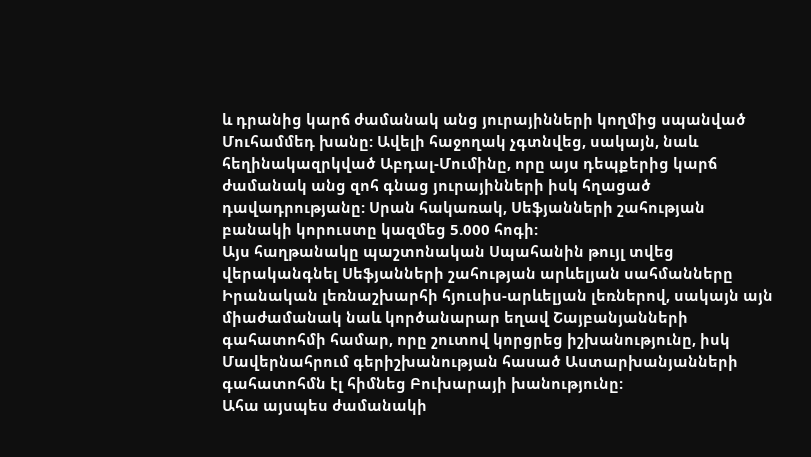և դրանից կարճ ժամանակ անց յուրայինների կողմից սպանված Մուհամմեդ խանը: Ավելի հաջողակ չգտնվեց, սակայն, նաև հեղինակազրկված Աբդալ-Մումինը, որը այս դեպքերից կարճ ժամանակ անց զոհ գնաց յուրայինների իսկ հղացած դավադրությանը: Սրան հակառակ, Սեֆյանների շահության բանակի կորուստը կազմեց 5.000 հոգի:
Այս հաղթանակը պաշտոնական Սպահանին թույլ տվեց վերականգնել Սեֆյանների շահության արևելյան սահմանները Իրանական լեռնաշխարհի հյուսիս-արևելյան լեռներով, սակայն այն միաժամանակ նաև կործանարար եղավ Շայբանյանների գահատոհմի համար, որը շուտով կորցրեց իշխանությունը, իսկ Մավերնահրում գերիշխանության հասած Աստարխանյանների գահատոհմն էլ հիմնեց Բուխարայի խանությունը:
Ահա այսպես ժամանակի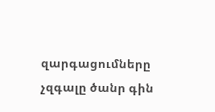զարգացումները չզգալը ծանր գին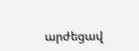արժեցավ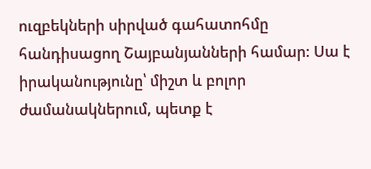ուզբեկների սիրված գահատոհմը հանդիսացող Շայբանյանների համար: Սա է իրականությունը՝ միշտ և բոլոր ժամանակներում, պետք է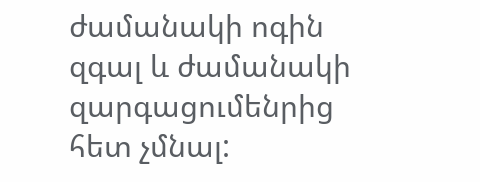ժամանակի ոգին զգալ և ժամանակի զարգացումենրից հետ չմնալ: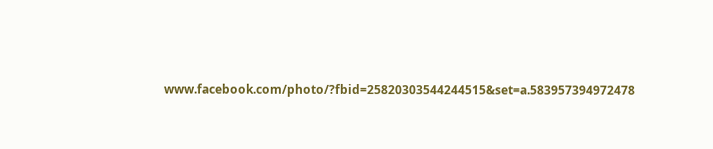www.facebook.com/photo/?fbid=25820303544244515&set=a.583957394972478